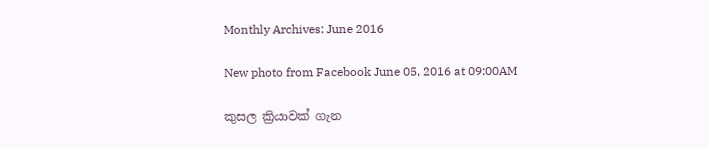Monthly Archives: June 2016

New photo from Facebook June 05, 2016 at 09:00AM

කුසල ක්‍රියාවක් ගැන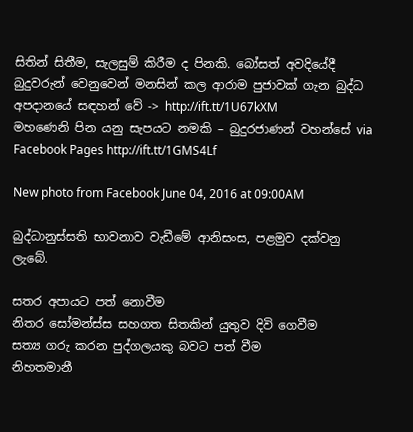සිතින් සිතීම, සැලසුම් කිරීම ද පිනකි. බෝසත් අවදියේදී බුදුවරුන් වෙනුවෙන් මනසින් කල ආරාම පුජාවක් ගැන බුද්ධ අපදානයේ සඳහන් වේ -> http://ift.tt/1U67kXM
මහණෙනි පින යනු සැපයට නමකි – බුදුරජාණන් වහන්සේ via Facebook Pages http://ift.tt/1GMS4Lf

New photo from Facebook June 04, 2016 at 09:00AM

බුද්ධානුස්සති භාවනාව වැඩීමේ ආනිසංස, පළමුව දක්වනු ලැබේ.

සතර අපායට පත් නොවීම
නිතර සෝමන්ස්ස සහගත සිතකින් යුතුව දිවි ගෙවීම
සත්‍ය ගරු කරන පුද්ගලයකු බවට පත් වීම
නිහතමානී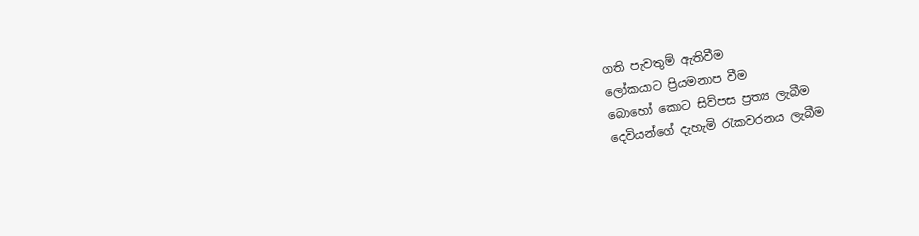ගති පැවතුම් ඇතිවීම
ලෝකයාට ප්‍රියමනාප වීම
බොහෝ කොට සිව්පස ප්‍රත්‍ය ලැබීම
දෙවියන්ගේ දැහැමි රැකවරනය ලැබීම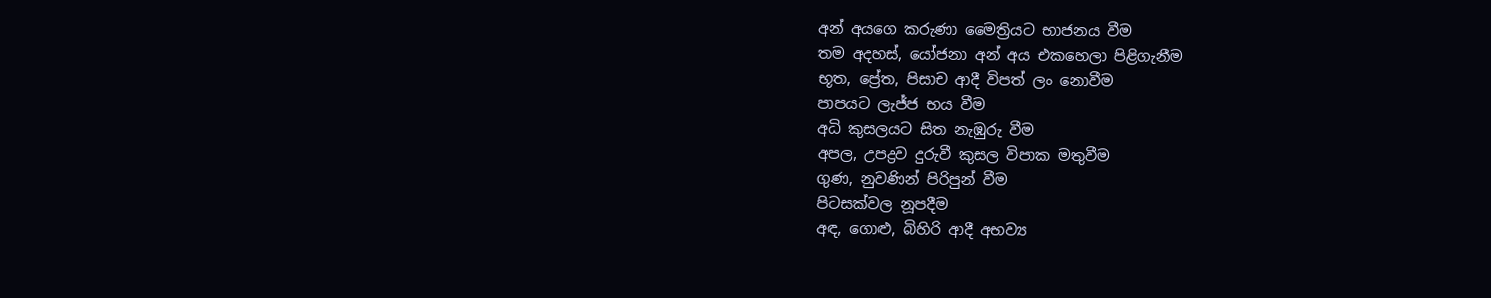අන් අයගෙ කරුණා මෛත්‍රියට භාජනය වීම
තම අදහස්, යෝජනා අන් අය එකහෙලා පිළිගැනීම
භූත, ප්‍රේත, පිසාච ආදී විපත් ලං නොවීම
පාපයට ලැජ්ජ භය වීම
අධි කුසලයට සිත නැඹුරු වීම
අපල, උපද්‍රව දුරුවී කුසල විපාක මතුවීම
ගුණ, නුවණින් පිරිපුන් වීම
පිටසක්වල නූපදීම
අඳ, ගොළු, බිහිරි ආදී අභව්‍ය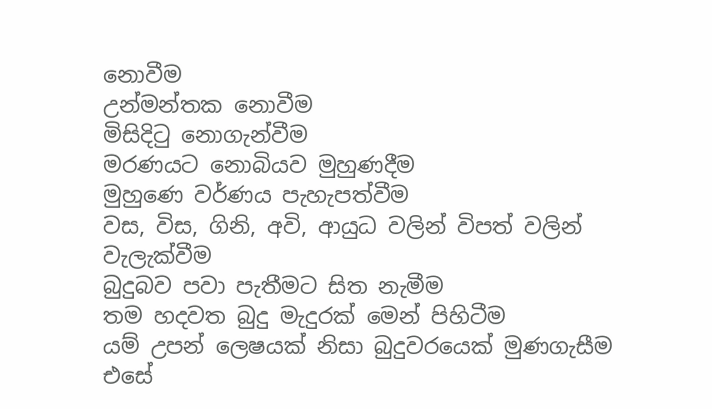නොවීම
උන්මන්තක නොවීම
මිසිදිටු නොගැන්වීම
මරණයට නොබියව මුහුණදීම
මුහුණෙ වර්ණය පැහැපත්වීම
වස, විස, ගිනි, අවි, ආයුධ වලින් විපත් වලින් වැලැක්වීම
බුදුබව පවා පැතීමට සිත නැමීම
තම හදවත බුදු මැදුරක් මෙන් පිහිටීම
යම් උපන් ලෙෂයක් නිසා බුදුවරයෙක් මුණගැසීම
එසේ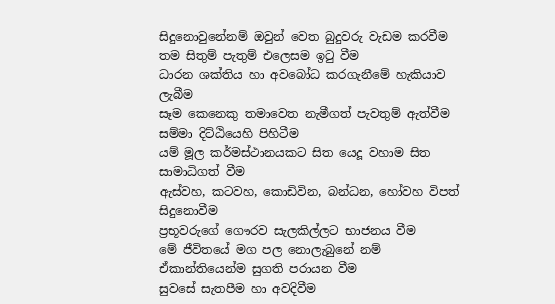සිදුනොවුනේනම් ඔවුන් වෙත බුදුවරු වැඩම කරවීම
තම සිතුම් පැතුම් එලෙසම ඉටු වීම
ධාරන ශක්තිය හා අවබෝධ කරගැනීමේ හැකියාව ලැබීම
සෑම කෙනෙකු තමාවෙත නැමීගත් පැවතුම් ඇත්වීම
සම්මා දිට්ඨියෙහි පිහිටීම
යම් මූල කර්මස්ථානයකට සිත යෙදූ වහාම සිත සාමාධිගත් වීම
ඇස්වහ, කටවහ, කොඩිවින, බන්ධන, හෝවහ විපත් සිදුනොවීම
ප්‍රභූවරුගේ ගෞරව සැලකිල්ලට භාජනය වීම
මේ ජීවිතයේ මග පල නොලැබුනේ නම් ඒකාන්තියෙන්ම සුගති පරායන වීම
සුවසේ සැතපීම හා අවදිවීම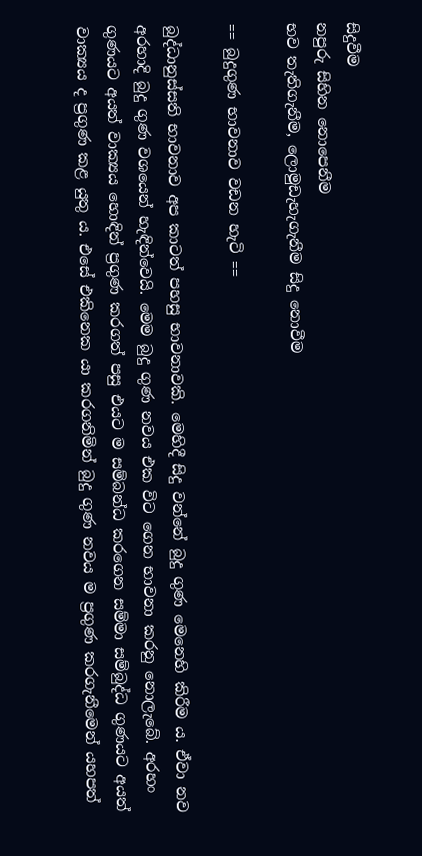සිදුවීම
නපුරු සිහින නොපෙනීම
භව තැතිගැනීම, ලොමුඩැහැගැනීම සිදු නොවීම

== බුදුගුණ භාවනාව වඩන හැටි ==

බුද්ධානුස්සති භාවනාව අප කාටත් පහසු භාවනාවකි. මෙහිදී සිදු වන්නේ බුදු ගුණ මෙනෙහි කිරීම ය. ඒවා නව අරහාදි බුදු ගුණ වශයෙන් හැඳින්වෙයි. මෙම බුදු ගුණ නවය එක විට ගෙන භාවනා කරනු නොලැබේ. අරහං ගුණයට අයත් වාක්‍යය හොඳින් ප්‍රගුණ කරගත් පසු එයට ම සම්බන්ධ කරගෙන සම්මා සම්බුද්ධ ගුණයට අයත් වාක්‍යය ද ප්‍රගුණ කළ යුතු ය. එසේ එකිනෙක යා කරගනිමින් බුදු ගුණ නවය ම ප්‍රගුණ කරගැනීමෙන් යහපත්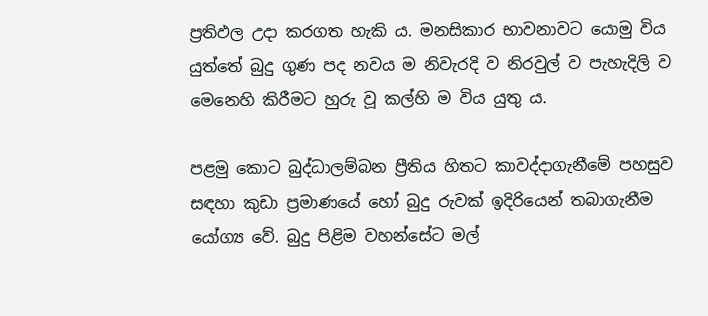ප්‍රතිඵල උදා කරගත හැකි ය. මනසිකාර භාවනාවට යොමු විය යුත්තේ බුදු ගුණ පද නවය ම නිවැරදි ව නිරවුල් ව පැහැදිලි ව මෙනෙහි කිරීමට හුරු වූ කල්හි ම විය යුතු ය.

පළමු කොට බුද්ධාලම්බන ප්‍රීතිය හිතට කාවද්දාගැනීමේ පහසුව සඳහා කුඩා ප්‍රමාණයේ හෝ බුදු රුවක් ඉදිරියෙන් තබාගැනීම යෝග්‍ය වේ. බුදු පිළිම වහන්සේට මල්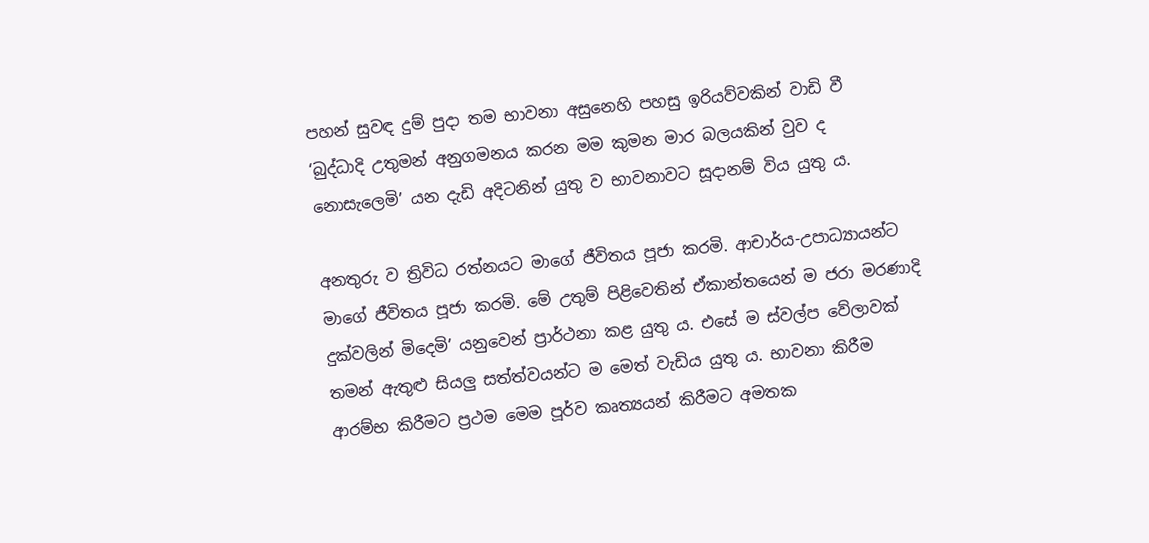පහන් සුවඳ දුම් පුදා තම භාවනා අසුනෙහි පහසු ඉරියව්වකින් වාඩි වී ‘බුද්ධාදි උතුමන් අනුගමනය කරන මම කුමන මාර බලයකින් වුව ද නොසැලෙමි’ යන දැඩි අදිටනින් යුතු ව භාවනාවට සූදානම් විය යුතු ය.

අනතුරු ව ත්‍රිවිධ රත්නයට මාගේ ජීවිතය පූජා කරමි. ආචාර්ය-උපාධ්‍යායන්ට මාගේ ජීවිතය පූජා කරමි. මේ උතුම් පිළිවෙතින් ඒකාන්තයෙන් ම ජරා මරණාදි දුක්වලින් මිදෙමි’ යනුවෙන් ප්‍රාර්ථනා කළ යුතු ය. එසේ ම ස්වල්ප වේලාවක් තමන් ඇතුළු සියලු සත්ත්වයන්ට ම මෙත් වැඩිය යුතු ය. භාවනා කිරීම ආරම්භ කිරීමට ප්‍රථම මෙම පූර්ව කෘත්‍යයන් කිරීමට අමතක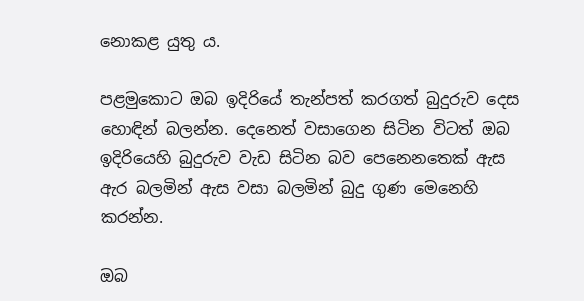නොකළ යුතු ය.

පළමුකොට ඔබ ඉදිරියේ තැන්පත් කරගත් බුදුරුව දෙස හොඳින් බලන්න. දෙනෙත් වසාගෙන සිටින විටත් ඔබ ඉදිරියෙහි බුදුරුව වැඩ සිටින බව පෙනෙනතෙක් ඇස ඇර බලමින් ඇස වසා බලමින් බුදු ගුණ මෙනෙහි කරන්න.

ඔබ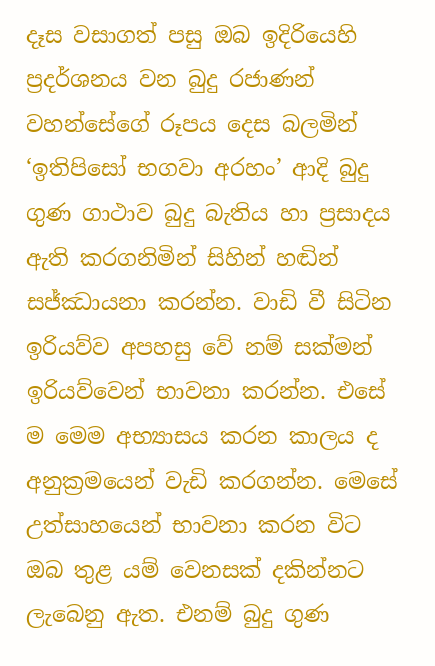දෑස වසාගත් පසු ඔබ ඉදිරියෙහි ප්‍රදර්ශනය වන බුදු රජාණන් වහන්සේගේ රූපය දෙස බලමින් ‘ඉතිපිසෝ භගවා අරහං’ ආදි බුදු ගුණ ගාථාව බුදු බැතිය හා ප්‍රසාදය ඇති කරගනිමින් සිහින් හඬින් සජ්ඣායනා කරන්න. වාඩි වී සිටින ඉරියව්ව අපහසු වේ නම් සක්මන් ඉරියව්වෙන් භාවනා කරන්න. එසේ ම මෙම අභ්‍යාසය කරන කාලය ද අනුක්‍රමයෙන් වැඩි කරගන්න. මෙසේ උත්සාහයෙන් භාවනා කරන විට ඔබ තුළ යම් වෙනසක් දකින්නට ලැබෙනු ඇත. එනම් බුදු ගුණ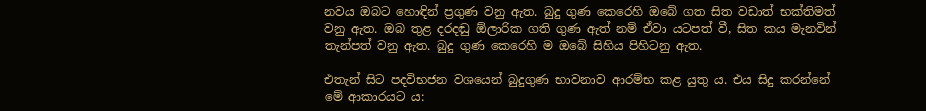නවය ඔබට හොඳින් ප්‍රගුණ වනු ඇත. බුදු ගුණ කෙරෙහි ඔබේ ගත සිත වඩාත් භක්තිමත් වනු ඇත. ඔබ තුළ දරදඬු ඕලාරික ගති ගුණ ඇත් නම් ඒවා යටපත් වී, සිත කය මැනවින් තැන්පත් වනු ඇත. බුදු ගුණ කෙරෙහි ම ඔබේ සිහිය පිහිටනු ඇත.

එතැන් සිට පදවිභජන වශයෙන් බුදුගුණ භාවනාව ආරම්භ කළ යුතු ය. එය සිදු කරන්නේ මේ ආකාරයට ය: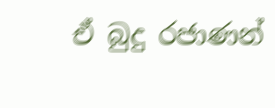ඒ බුදු රජාණන්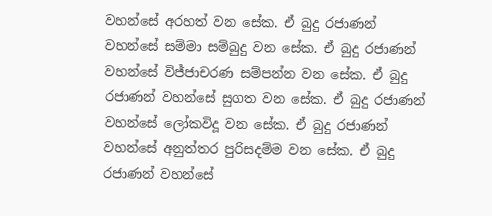වහන්සේ අරහත් වන සේක. ඒ බුදු රජාණන් වහන්සේ සම්මා සම්බුදු වන සේක. ඒ බුදු රජාණන් වහන්සේ විජ්ජාචරණ සම්පන්න වන සේක. ඒ බුදු රජාණන් වහන්සේ සුගත වන සේක. ඒ බුදු රජාණන් වහන්සේ ලෝකවිදූ වන සේක. ඒ බුදු රජාණන් වහන්සේ අනුත්තර පුරිසදම්ම වන සේක. ඒ බුදු රජාණන් වහන්සේ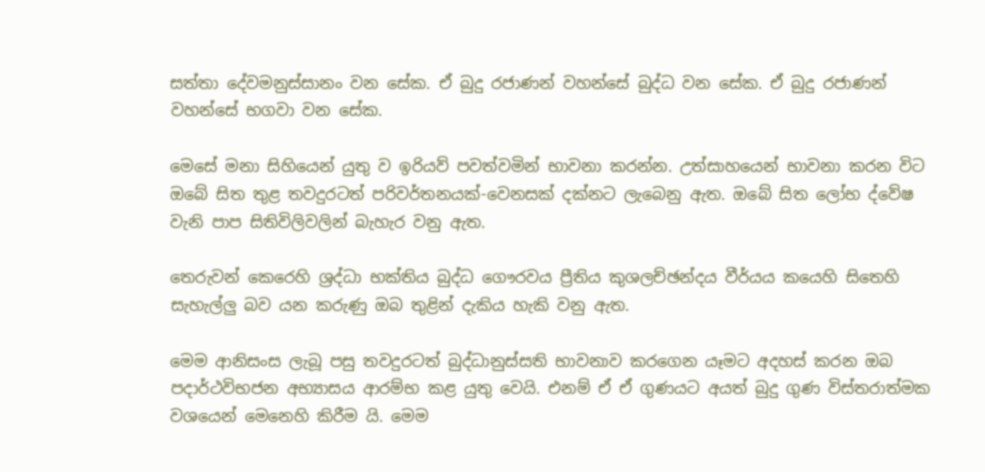සත්තා දේවමනුස්සානං වන සේක. ඒ බුදු රජාණන් වහන්සේ බුද්ධ වන සේක. ඒ බුදු රජාණන් වහන්සේ භගවා වන සේක.

මෙසේ මනා සිහියෙන් යුතු ව ඉරියව් පවත්වමින් භාවනා කරන්න. උත්සාහයෙන් භාවනා කරන විට ඔබේ සිත තුළ තවදුරටත් පරිවර්තනයක්-වෙනසක් දක්නට ලැබෙනු ඇත. ඔබේ සිත ලෝභ ද්වේෂ වැනි පාප සිතිවිලිවලින් බැහැර වනු ඇත.

තෙරුවන් කෙරෙහි ශ්‍රද්ධා භක්තිය බුද්ධ ගෞරවය ප්‍රීතිය කුශලච්ඡන්දය වීර්යය කයෙහි සිතෙහි සැහැල්ලු බව යන කරුණු ඔබ තුළින් දැකිය හැකි වනු ඇත.

මෙම ආනිසංස ලැබූ පසු තවදුරටත් බුද්ධානුස්සති භාවනාව කරගෙන යෑමට අදහස් කරන ඔබ පදාර්ථවිභජන අභ්‍යාසය ආරම්භ කළ යුතු වෙයි. එනම් ඒ ඒ ගුණයට අයත් බුදු ගුණ විස්තරාත්මක වශයෙන් මෙනෙහි කිරීම යි. මෙම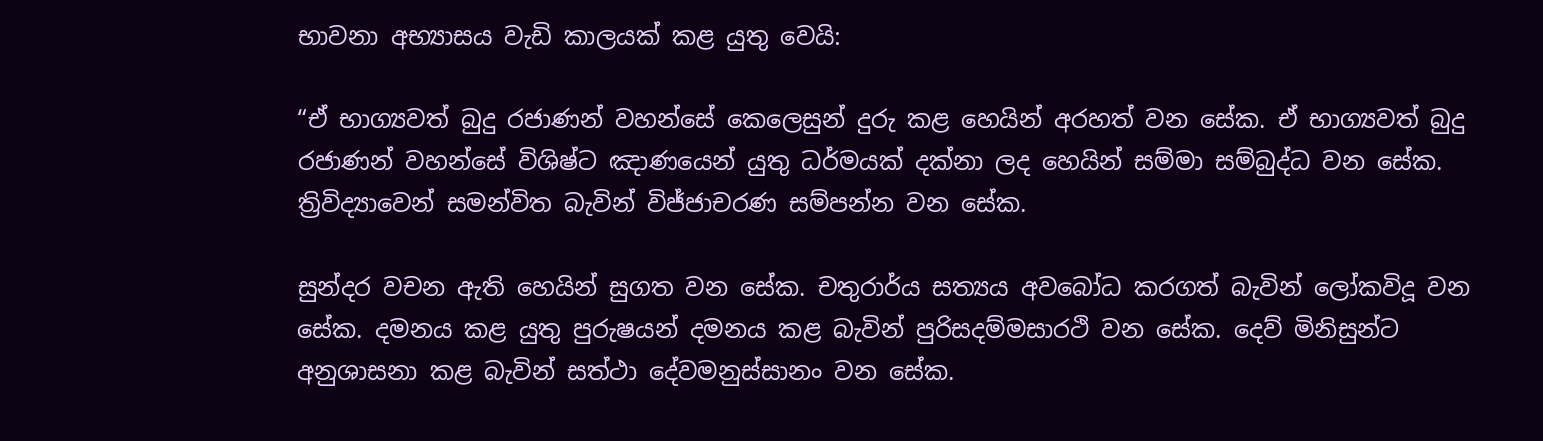භාවනා අභ්‍යාසය වැඩි කාලයක් කළ යුතු වෙයි:

“ඒ භාග්‍යවත් බුදු රජාණන් වහන්සේ කෙලෙසුන් දුරු කළ හෙයින් අරහත් වන සේක. ඒ භාග්‍යවත් බුදු රජාණන් වහන්සේ විශිෂ්ට ඤාණයෙන් යුතු ධර්මයක් දක්නා ලද හෙයින් සම්මා සම්බුද්ධ වන සේක. ත්‍රිවිද්‍යාවෙන් සමන්විත බැවින් විජ්ජාචරණ සම්පන්න වන සේක.

සුන්දර වචන ඇති හෙයින් සුගත වන සේක. චතුරාර්ය සත්‍යය අවබෝධ කරගත් බැවින් ලෝකවිදූ වන සේක. දමනය කළ යුතු පුරුෂයන් දමනය කළ බැවින් පුරිසදම්මසාරථි වන සේක. දෙව් මිනිසුන්ට අනුශාසනා කළ බැවින් සත්ථා දේවමනුස්සානං වන සේක.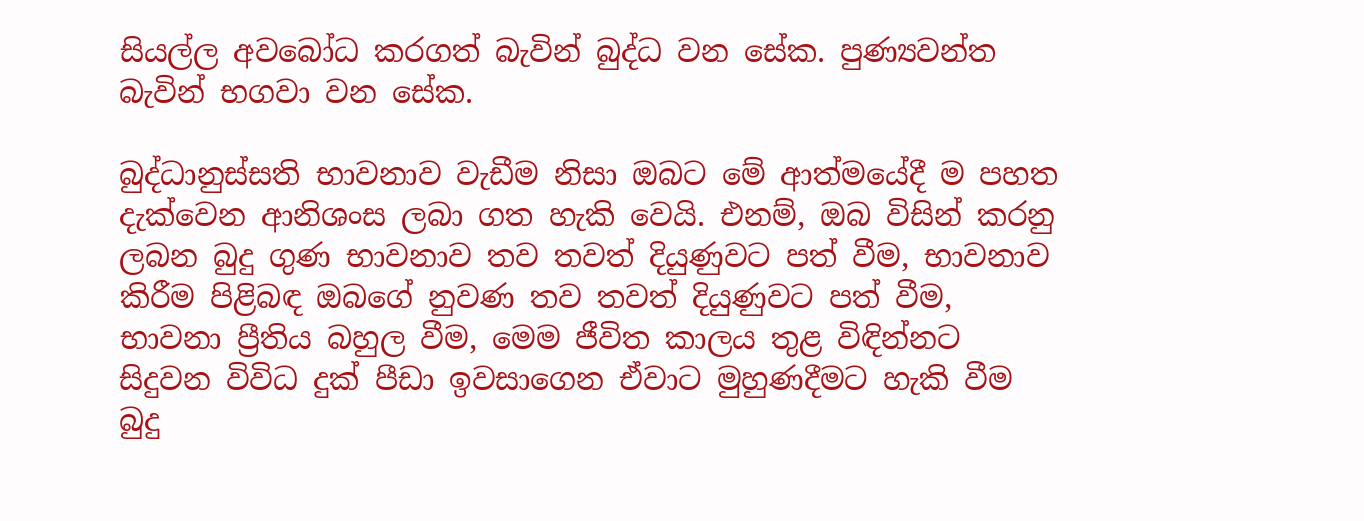සියල්ල අවබෝධ කරගත් බැවින් බුද්ධ වන සේක. පුණ්‍යවන්ත බැවින් භගවා වන සේක.

බුද්ධානුස්සති භාවනාව වැඩීම නිසා ඔබට මේ ආත්මයේදී ම පහත දැක්වෙන ආනිශංස ලබා ගත හැකි වෙයි. එනම්, ඔබ විසින් කරනු ලබන බුදු ගුණ භාවනාව තව තවත් දියුණුවට පත් වීම, භාවනාව කිරීම පිළිබඳ ඔබගේ නුවණ තව තවත් දියුණුවට පත් වීම, භාවනා ප්‍රීතිය බහුල වීම, මෙම ජීවිත කාලය තුළ විඳින්නට සිදුවන විවිධ දුක් පීඩා ඉවසාගෙන ඒවාට මුහුණදීමට හැකි වීම බුදු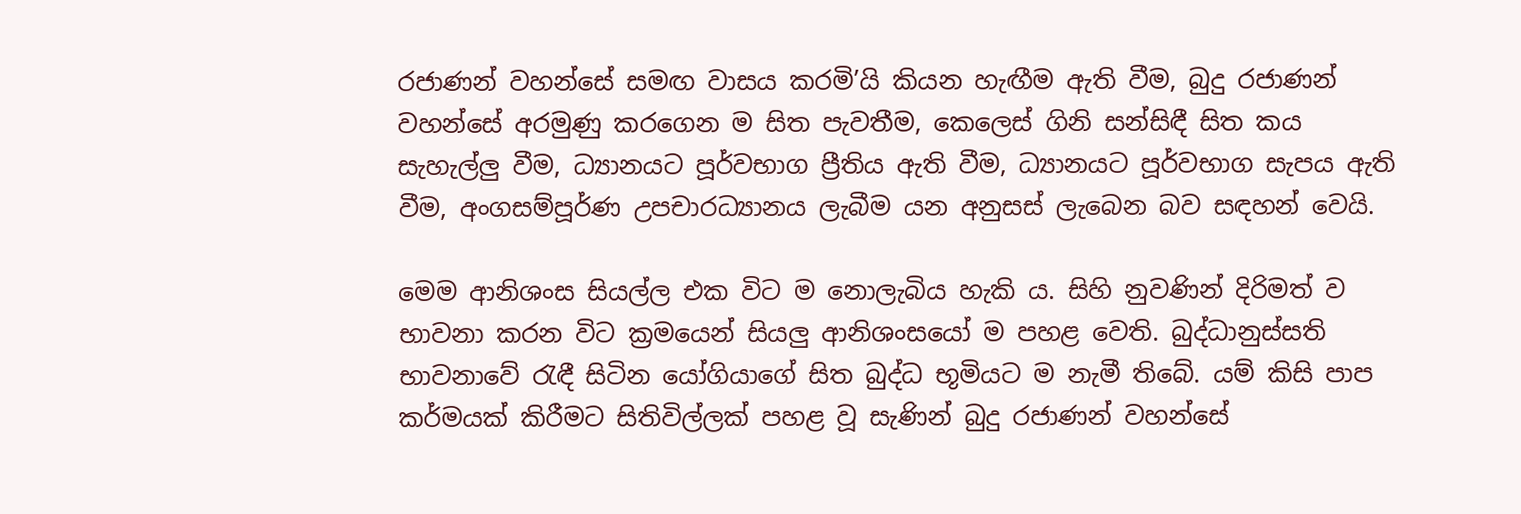රජාණන් වහන්සේ සමඟ වාසය කරමි’යි කියන හැඟීම ඇති වීම, බුදු රජාණන් වහන්සේ අරමුණු කරගෙන ම සිත පැවතීම, කෙලෙස් ගිනි සන්සිඳී සිත කය සැහැල්ලු වීම, ධ්‍යානයට පූර්වභාග ප්‍රීතිය ඇති වීම, ධ්‍යානයට පූර්වභාග සැපය ඇති වීම, අංගසම්පූර්ණ උපචාරධ්‍යානය ලැබීම යන අනුසස් ලැබෙන බව සඳහන් වෙයි.

මෙම ආනිශංස සියල්ල එක විට ම නොලැබිය හැකි ය. සිහි නුවණින් දිරිමත් ව භාවනා කරන විට ක්‍රමයෙන් සියලු ආනිශංසයෝ ම පහළ වෙති. බුද්ධානුස්සති භාවනාවේ රැඳී සිටින යෝගියාගේ සිත බුද්ධ භූමියට ම නැමී තිබේ. යම් කිසි පාප කර්මයක් කිරීමට සිතිවිල්ලක් පහළ වූ සැණින් බුදු රජාණන් වහන්සේ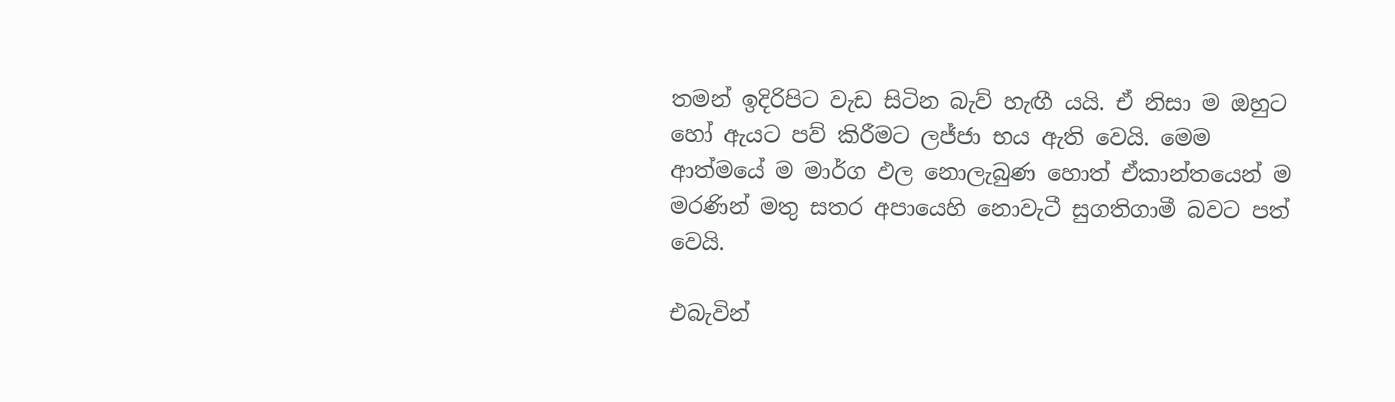තමන් ඉදිරිපිට වැඩ සිටින බැව් හැඟී යයි. ඒ නිසා ම ඔහුට හෝ ඇයට පව් කිරීමට ලජ්ජා භය ඇති වෙයි. මෙම ආත්මයේ ම මාර්ග ඵල නොලැබුණ හොත් ඒකාන්තයෙන් ම මරණින් මතු සතර අපායෙහි නොවැටී සුගතිගාමී බවට පත් වෙයි.

එබැවින්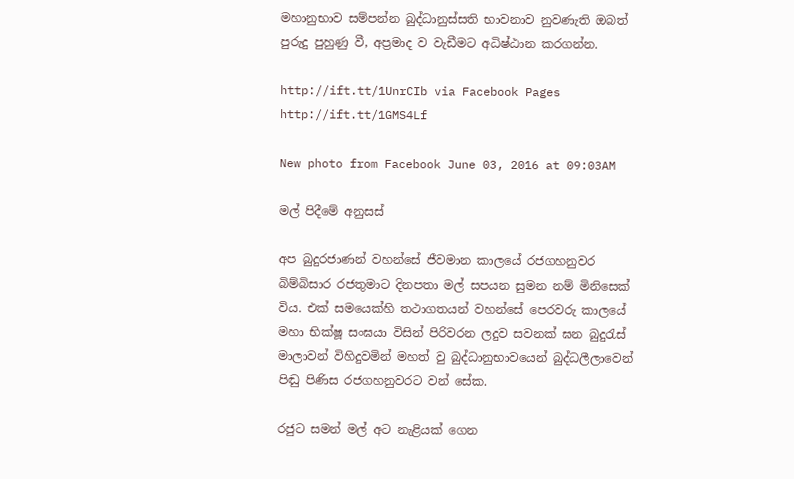මහානුභාව සම්පන්න බුද්ධානුස්සති භාවනාව නුවණැති ඔබත් පුරුදු පුහුණු වී, අප්‍රමාද ව වැඩීමට අධිෂ්ඨාන කරගන්න.

http://ift.tt/1UnrCIb via Facebook Pages http://ift.tt/1GMS4Lf

New photo from Facebook June 03, 2016 at 09:03AM

මල් පිදීමේ අනුසස්

අප බුදුරජාණන් වහන්සේ ජීවමාන කාලයේ රජගහනුවර බිම්බිසාර රජතුමාට දිනපතා මල් සපයන සුමන නම් මිනිසෙක් විය. එක් සමයෙක්හි තථාගතයන් වහන්සේ පෙරවරු කාලයේ මහා භික්ෂූ සංඝයා විසින් පිරිවරන ලදුව සවනක් ඝන බුදුරැස් මාලාවන් විහිදුවමින් මහත් වු බුද්ධානුභාවයෙන් බුද්ධලීලාවෙන් පිඬු පිණිස රජගහනුවරට වන් සේක.

රජුට සමන් මල් අට නැළියක් ගෙන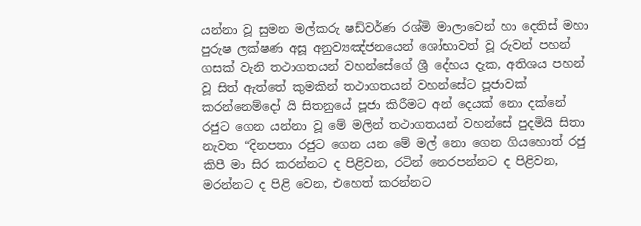යන්නා වූ සුමන මල්කරු ෂඩ්වර්ණ රශ්මි මාලාවෙන් හා දෙතිස් මහා පුරුෂ ලක්ෂණ අසූ අනුව්‍යඤ්ජනයෙන් ශෝභාවත් වූ රුවන් පහන් ගසක් වැනි තථාගතයන් වහන්සේගේ ශ්‍රී දේහය දැක, අතිශය පහන් වූ සිත් ඇත්තේ කුමකින් තථාගතයන් වහන්සේට පූජාවක් කරන්නෙම්දෝ යි සිතනුයේ පූජා කිරීමට අන් දෙයක් නො දක්නේ රජුට ගෙන යන්නා වූ මේ මලින් තථාගතයන් වහන්සේ පුදමියි සිතා නැවත “දිනපතා රජුට ගෙන යන මේ මල් නො ගෙන ගියහොත් රජු කිපී මා සිර කරන්නට ද පිළිවන, රටින් නෙරපන්නට ද පිළිවන, මරන්නට ද පිළි වෙන, එහෙත් කරන්නට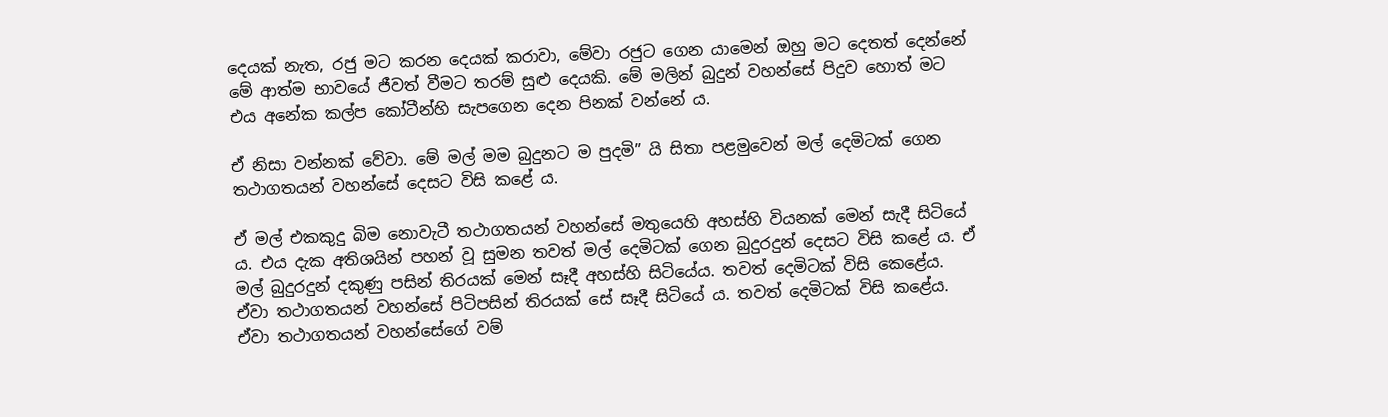දෙයක් නැත, රජු මට කරන දෙයක් කරාවා, මේවා රජුට ගෙන යාමෙන් ඔහු මට දෙතත් දෙන්නේ මේ ආත්ම භාවයේ ජීවත් වීමට තරම් සුළු දෙයකි. මේ මලින් බුදුන් වහන්සේ පිදුව හොත් මට එය අනේක කල්ප කෝටීන්හි සැපගෙන දෙන පිනක් වන්නේ ය.

ඒ නිසා වන්නක් වේවා. මේ මල් මම බුදුනට ම පුදමි” යි සිතා පළමුවෙන් මල් දෙමිටක් ගෙන තථාගතයන් වහන්සේ දෙසට විසි කළේ ය.

ඒ මල් එකකුදු බිම නොවැටී තථාගතයන් වහන්සේ මතුයෙහි අහස්හි වියනක් මෙන් සැදී සිටියේ ය. එය දැක අතිශයින් පහන් වූ සුමන තවත් මල් දෙමිටක් ගෙන බුදුරදුන් දෙසට විසි කළේ ය. ඒ මල් බුදුරදුන් දකුණු පසින් තිරයක් මෙන් සෑදී අහස්හි සිටියේය. තවත් දෙමිටක් විසි කෙළේය. ඒවා තථාගතයන් වහන්සේ පිටිපසින් තිරයක් සේ සෑදී සිටියේ ය. තවත් දෙමිටක් විසි කළේය. ඒවා තථාගතයන් වහන්සේගේ වම්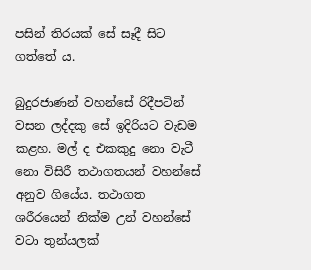පසින් තිරයක් සේ සෑදී සිට ගත්තේ ය.

බුදුරජාණන් වහන්සේ රිදීපටින් වසන ලද්දකු සේ ඉදිරියට වැඩම කළහ. මල් ද එකකුදු නො වැටී නො විසිරී තථාගතයන් වහන්සේ අනුව ගියේය. තථාගත ශරීරයෙන් නික්ම උන් වහන්සේ වටා තුන්යලක්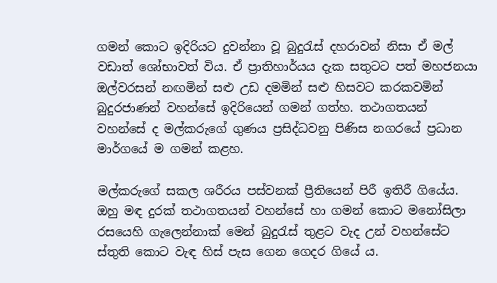ගමන් කොට ඉදිරියට දුවන්නා වූ බුදුරැස් දහරාවන් නිසා ඒ මල් වඩාත් ශෝභාවත් විය. ඒ ප්‍රාතිහාර්යය දැක සතුටට පත් මහජනයා ඔල්වරසන් නඟමින් සළු උඩ දමමින් සළු හිසවට කරකවමින් බුදුරජාණන් වහන්සේ ඉදිරියෙන් ගමන් ගත්හ. තථාගතයන් වහන්සේ ද මල්කරුගේ ගුණය ප්‍රසිද්ධවනු පිණිස නගරයේ ප්‍රධාන මාර්ගයේ ම ගමන් කළහ.

මල්කරුගේ සකල ශරීරය පස්වනක් ප්‍රීතියෙන් පිරී ඉතිරී ගියේය. ඔහු මඳ දුරක් තථාගතයන් වහන්සේ හා ගමන් කොට මනෝසිලා රසයෙහි ගැලෙන්නාක් මෙන් බුදුරැස් තුළට වැද උන් වහන්සේට ස්තුති කොට වැඳ හිස් පැස ගෙන ගෙදර ගියේ ය.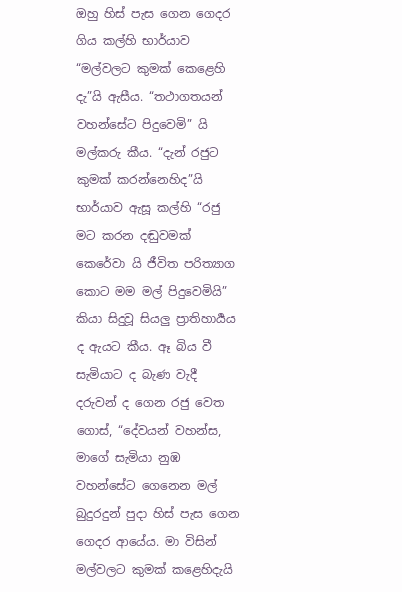ඔහු හිස් පැස ගෙන ගෙදර ගිය කල්හි භාර්යාව “මල්වලට කුමක් කෙළෙහි දැ”යි ඇසීය. “තථාගතයන් වහන්සේට පිදුවෙමි” යි මල්කරු කීය. “දැන් රජුට කුමක් කරන්නෙහිද”යි භාර්යාව ඇසූ කල්හි “රජු මට කරන දඬුවමක් කෙරේවා යි ජීවිත පරිත්‍යාග කොට මම මල් පිදුවෙමියි” කියා සිදුවූ සියලු ප්‍රාතිහාර්‍යය ද ඇයට කීය. ඈ බිය වී සැමියාට ද බැණ වැදී දරුවන් ද ගෙන රජු වෙත ගොස්, “දේවයන් වහන්ස, මාගේ සැමියා නුඹ වහන්සේට ගෙනෙන මල් බුදුරදුන් පුදා හිස් පැස ගෙන ගෙදර ආයේය. මා විසින් මල්වලට කුමක් කළෙහිදැයි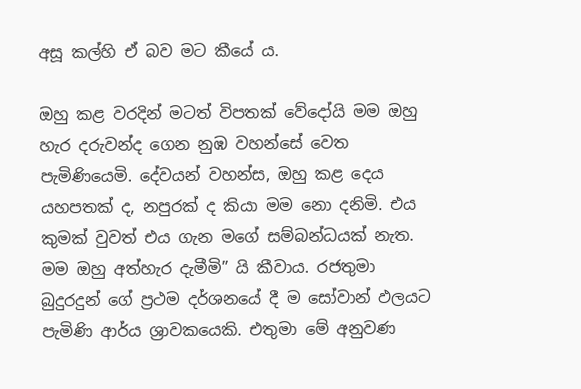අසූ කල්හි ඒ බව මට කීයේ ය.

ඔහු කළ වරදින් මටත් විපතක් වේදෝයි මම ඔහු හැර දරුවන්ද ගෙන නුඹ වහන්සේ වෙත පැමිණියෙමි. දේවයන් වහන්ස, ඔහු කළ දෙය යහපතක් ද, නපුරක් ද කියා මම නො දනිමි. එය කුමක් වුවත් එය ගැන මගේ සම්බන්ධයක් නැත. මම ඔහු අත්හැර දැමීමි” යි කීවාය. රජතුමා බුදුරදුන් ගේ ප්‍රථම දර්ශනයේ දී ම සෝවාන් ඵලයට පැමිණි ආර්ය ශ්‍රාවකයෙකි. එතුමා මේ අනුවණ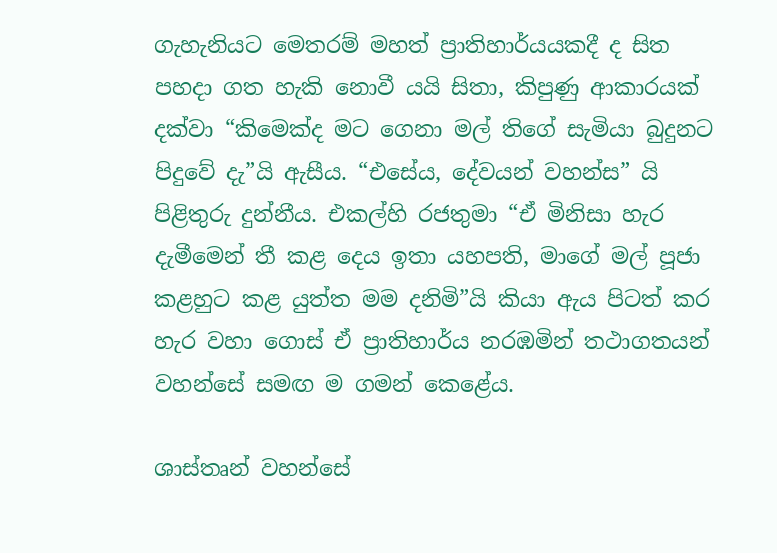ගැහැනියට මෙතරම් මහත් ප්‍රාතිහාර්යයකදී ද සිත පහදා ගත හැකි නොවී යයි සිතා, කිපුණු ආකාරයක් දක්වා “කිමෙක්ද මට ගෙනා මල් තිගේ සැමියා බුදුනට පිදුවේ දැ”යි ඇසීය. “එසේය, දේවයන් වහන්ස” යි පිළිතුරු දුන්නීය. එකල්හි රජතුමා “ඒ මිනිසා හැර දැමීමෙන් තී කළ දෙය ඉතා යහපති, මාගේ මල් පූජා කළහුට කළ යුත්ත මම දනිමි”යි කියා ඇය පිටත් කර හැර වහා ගොස් ඒ ප්‍රාතිහාර්ය නරඹමින් තථාගතයන් වහන්සේ සමඟ ම ගමන් කෙළේය.

ශාස්තෘන් වහන්සේ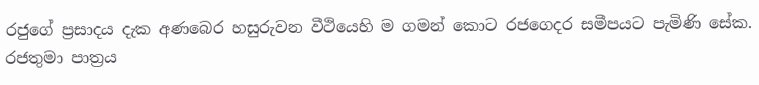රජුගේ ප්‍රසාදය දැක අණබෙර හසුරුවන වීථියෙහි ම ගමන් කොට රජගෙදර සමීපයට පැමිණි සේක. රජතුමා පාත්‍රය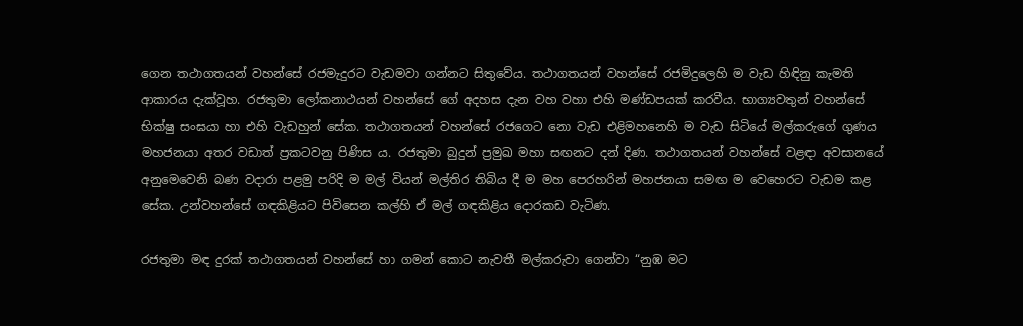ගෙන තථාගතයන් වහන්සේ රජමැදුරට වැඩමවා ගන්නට සිතුවේය. තථාගතයන් වහන්සේ රජමිදුලෙහි ම වැඩ හිඳිනු කැමති ආකාරය දැක්වූහ. රජතුමා ලෝකනාථයන් වහන්සේ ගේ අදහස දැන වහ වහා එහි මණ්ඩපයක් කරවීය. භාග්‍යවතුන් වහන්සේ භික්ෂු සංඝයා හා එහි වැඩහුන් සේක. තථාගතයන් වහන්සේ රජගෙට නො වැඩ එළිමහනෙහි ම වැඩ සිටියේ මල්කරුගේ ගුණය මහජනයා අතර වඩාත් ප්‍රකටවනු පිණිස ය. රජතුමා බුදුන් ප්‍රමුඛ මහා සඟනට දන් දිණ. තථාගතයන් වහන්සේ වළඳා අවසානයේ අනුමෙවෙනි බණ වදාරා පළමු පරිදි ම මල් වියන් මල්තිර තිබිය දී ම මහ පෙරහරින් මහජනයා සමඟ ම වෙහෙරට වැඩම කළ සේක. උන්වහන්සේ ගඳකිළියට පිවිසෙන කල්හි ඒ මල් ගඳකිළිය දොරකඩ වැටිණ.

රජතුමා මඳ දුරක් තථාගතයන් වහන්සේ හා ගමන් කොට නැවතී මල්කරුවා ගෙන්වා “නුඹ මට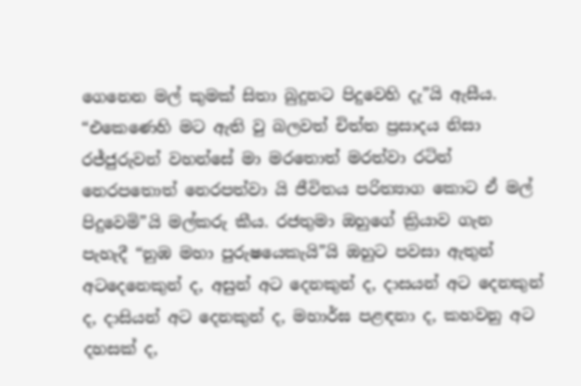ගෙනෙන මල් කුමක් සිතා බුදුනට පිදුවෙහි දැ”යි ඇසීය. “එකෙණෙහි මට ඇති වු බලවත් චිත්ත ප්‍රසාදය නිසා රජ්ජුරුවන් වහන්සේ මා මරතොත් මරත්වා රටින් නෙරපතොත් නෙරපත්වා යි ජීවිතය පරිත්‍යාග කොට ඒ මල් පිදුවෙමි”යි මල්කරු කීය. රජතුමා ඔහුගේ ක්‍රියාව ගැන පැහැදී “නුඹ මහා පුරුෂයෙකැයි”යි ඔහුට පවසා ඇතුන් අටදෙනෙකුන් ද, අසුන් අට දෙනකුන් ද, දාසයන් අට දෙනකුන් ද, දාසියන් අට දෙනකුන් ද, මහාර්ඝ පළඳනා ද, කහවනු අට දහසක් ද,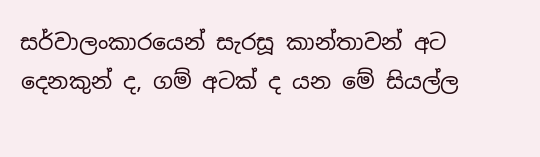සර්වාලංකාරයෙන් සැරසූ කාන්තාවන් අට දෙනකුන් ද, ගම් අටක් ද යන මේ සියල්ල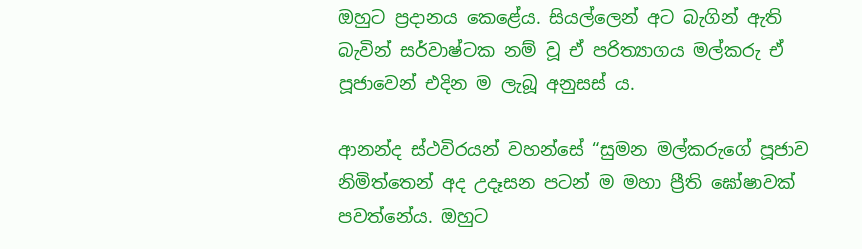ඔහුට ප්‍රදානය කෙළේය. සියල්ලෙන් අට බැගින් ඇති බැවින් සර්වාෂ්ටක නම් වූ ඒ පරිත්‍යාගය මල්කරු ඒ පූජාවෙන් එදින ම ලැබූ අනුසස් ය.

ආනන්ද ස්ථවිරයන් වහන්සේ “සුමන මල්කරුගේ පූජාව නිමිත්තෙන් අද උදෑසන පටන් ම මහා ප්‍රීති ඝෝෂාවක් පවත්නේය. ඔහුට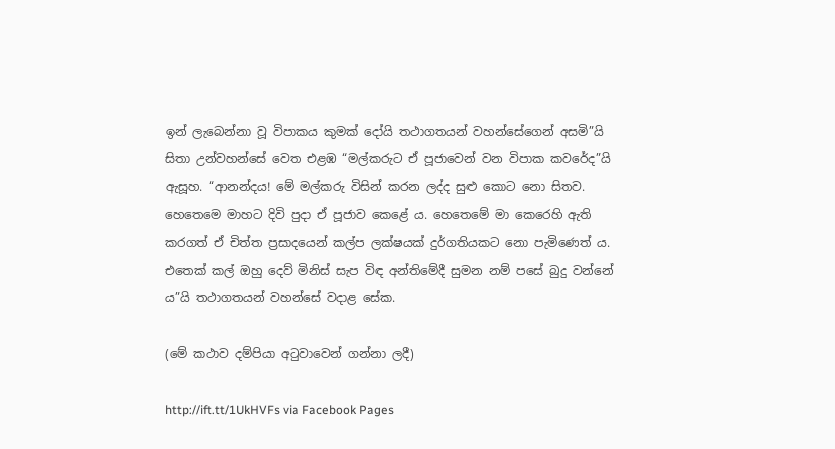ඉන් ලැබෙන්නා වූ විපාකය කුමක් දෝයි තථාගතයන් වහන්සේගෙන් අසමි”යි සිතා උන්වහන්සේ වෙත එළඹ “මල්කරුට ඒ පූජාවෙන් වන විපාක කවරේද”යි ඇසූහ. “ආනන්දය! මේ මල්කරු විසින් කරන ලද්ද සුළු කොට නො සිතව. හෙතෙමෙ මාහට දිවි පුදා ඒ පූජාව කෙළේ ය. හෙතෙමේ මා කෙරෙහි ඇති කරගත් ඒ චිත්ත ප්‍රසාදයෙන් කල්ප ලක්ෂයක් දුර්ගතියකට නො පැමිණෙත් ය. එතෙක් කල් ඔහු දෙව් මිනිස් සැප විඳ අන්තිමේදී සුමන නම් පසේ බුදු වන්නේ ය”යි තථාගතයන් වහන්සේ වදාළ සේක.

(මේ කථාව දම්පියා අටුවාවෙන් ගන්නා ලදී)

http://ift.tt/1UkHVFs via Facebook Pages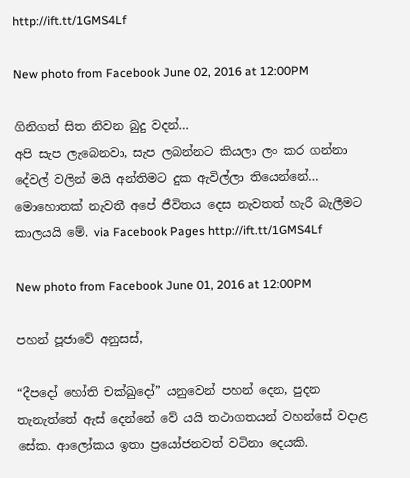http://ift.tt/1GMS4Lf

New photo from Facebook June 02, 2016 at 12:00PM

ගිනිගත් සිත නිවන බුදු වදන්…
අපි සැප ලැබෙනවා, සැප ලබන්නට කියලා ලං කර ගන්නා දේවල් වලින් මයි අන්තිමට දුක ඇවිල්ලා තියෙන්නේ… මොහොතක් නැවතී අපේ ජීවිතය දෙස නැවතත් හැරී බැලීමට කාලයයි මේ. via Facebook Pages http://ift.tt/1GMS4Lf

New photo from Facebook June 01, 2016 at 12:00PM

පහන් පූජාවේ අනුසස්,

“දීපදෝ හෝති චක්ඛුදෝ” යනුවෙන් පහන් දෙන, පුදන තැනැත්තේ ඇස් දෙන්නේ වේ යයි තථාගතයන් වහන්සේ වදාළ සේක. ආලෝකය ඉතා ප්‍රයෝජනවත් වටිනා දෙයකි.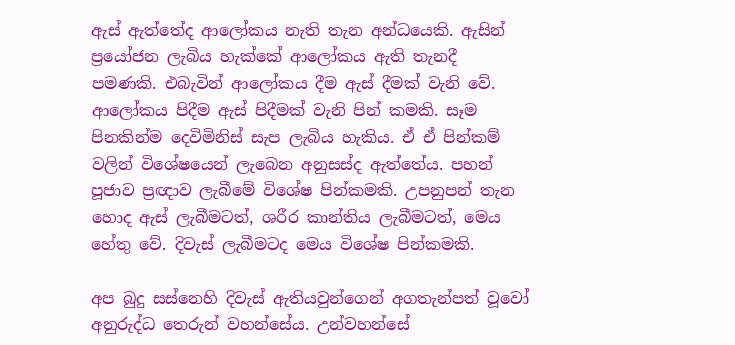ඇස් ඇත්තේද ආලෝකය නැති තැන අන්ධයෙකි. ඇසින් ප්‍රයෝජන ලැබිය හැක්කේ ආලෝකය ඇති තැනදී පමණකි. එබැවින් ආලෝකය දීම ඇස් දීමක් වැනි වේ. ආලෝකය පිදීම ඇස් පිදීමක් වැනි පින් කමකි. සෑම පිනකින්ම දෙවිමිනිස් සැප ලැබිය හැකිය. ඒ ඒ පින්කම් වලින් විශේෂයෙන් ලැබෙන අනුසස්ද ඇත්තේය. පහන් පූජාව ප්‍රඥාව ලැබීමේ විශේෂ පින්කමකි. උපනුපන් තැන හොද ඇස් ලැබීමටත්, ශරීර කාන්තිය ලැබීමටත්, මෙය හේතු වේ. දිවැස් ලැබීමටද මෙය විශේෂ පින්කමකි.

අප බුදු සස්නෙහි දිවැස් ඇතියවුන්ගෙන් අගතැන්පත් වූවෝ අනුරුද්ධ තෙරුන් වහන්සේය. උන්වහන්සේ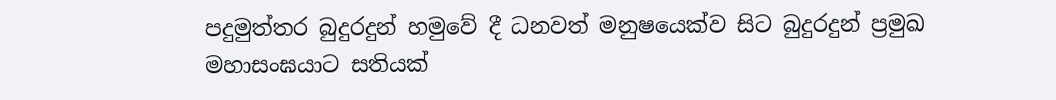පදුමුත්තර බුදුරදුන් හමුවේ දී ධනවත් මනුෂයෙක්ව සිට බුදුරදුන් ප්‍රමුඛ මහාසංඝයාට සතියක්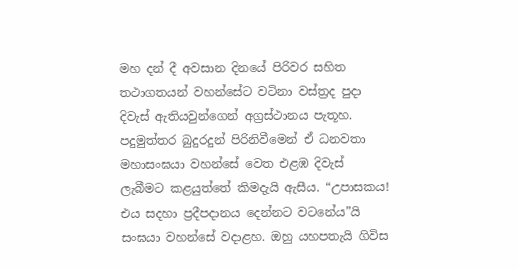මහ දන් දී අවසාන දිනයේ පිරිවර සහිත තථාගතයන් වහන්සේට වටිනා වස්ත්‍රද පුදා දිවැස් ඇතියවුන්ගෙන් අග්‍රස්ථානය පැතූහ. පදුමුත්තර බුදුරදුන් පිරිනිවීමෙන් ඒ ධනවතා මහාසංඝයා වහන්සේ වෙත එළඹ දිවැස් ලැබීමට කළයුත්තේ කිමදැයි ඇසීය. “උපාසකය! එය සදහා ප්‍රදීපදානය දෙන්නට වටනේය”යි සංඝයා වහන්සේ වදාළහ. ඔහු යහපතැයි ගිවිස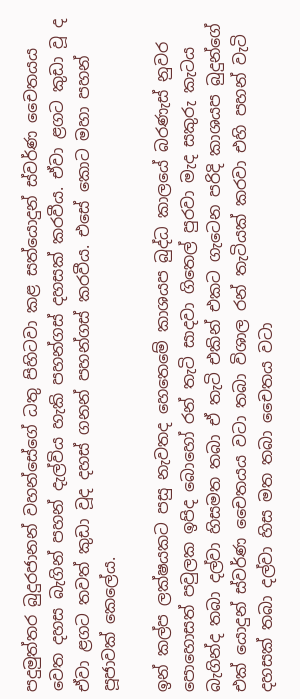පදුමුත්තර බුදුරජානන් වහන්සේගේ ධතු පිහිටවා කළ සත්යොදුන් ස්වර්ණ චෛතයය වෙත දහස බැගින් පහන් දැල්විය හැකි පහන්ගස් දහසක් කරවීය. ඒවා ළගට කුඩා වූ ද ඒවා ළගට තවත් කුඩා වූද දහස් ගනන් පහන්ගස් කරවීය. එසේ කොට මහා පහන් පූජාවක් කෙලේය.

ඉන් කල්ප ලක්ෂයකට පසු නැවතද හෙතෙමේ කාශයප බුද්ධ කාලයේ බරණැස් නුවර පොහොසත් පවුලක ඉපිද බොහෝ රන් තැටි සාදවා ගිතෙල් පුරවා මැද සකුරු කැටය බැගින්ද තබා දල්වා හිසමත තබා ඒ තැටි එකින් එකට ගැටෙන පරිදි කාශයප බුදුන්ගේ එක් යොදුන් ස්වර්ණ චෛතයය වටා තබා විශාල රන් තැටියක් කරවා එහි පහන් වැටි දහසක් තබා දල්වා හිස මත තබා චෛතය වටා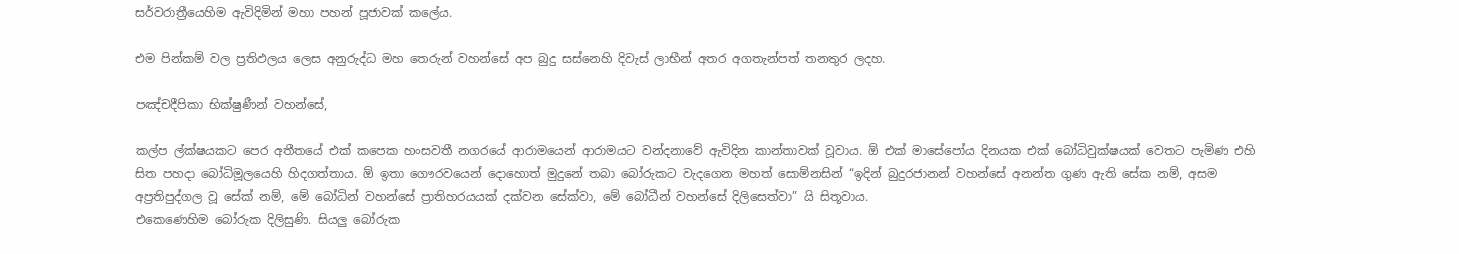සර්වරාත්‍රීයෙහිම ඇවිදිමින් මහා පහන් පූජාවක් කලේය.

එම පින්කම් වල ප්‍රතිඵලය ලෙස අනුරුද්ධ මහ තෙරුන් වහන්සේ අප බුදු සස්නෙහි දිවැස් ලාභීන් අතර අගතැන්පත් තනතුර ලදහ.

පඤ්චදීපිකා භික්ෂුණීන් වහන්සේ,

කල්ප ල්ක්ෂයකට පෙර අතීතයේ එක් කපෙක හංසවතී නගරයේ ආරාමයෙන් ආරාමයට වන්දනාවේ ඇවිදින කාන්තාවක් වූවාය. ඕ එක් මාසේපෝය දිනයක එක් බෝධිවුක්ෂයක් වෙතට පැමිණ එහි සිත පහදා බෝධිමූලයෙහි හිදගත්තාය. ඕ ඉතා ගෞරවයෙන් දොහොත් මුදුනේ තබා බෝරුකට වැදගෙන මහත් සොම්නසින් “ඉදින් බුදුරජානන් වහන්සේ අනන්ත ගුණ ඇති සේක නම්, අසම අප්‍රතිපුද්ගල වූ සේක් නම්, මේ බෝධින් වහන්සේ ප්‍රාතිහරයයක් දක්වන සේක්වා, මේ බෝධීන් වහන්සේ දිලිසෙත්වා” යි සිතූවාය.
එකෙණෙහිම බෝරුක දිලිසුණි. සියලු බෝරුක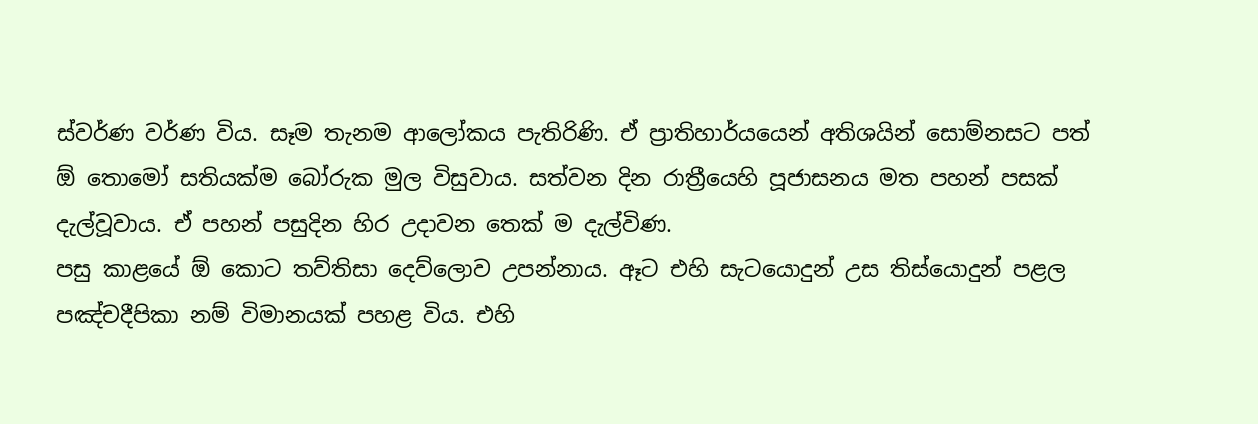ස්වර්ණ වර්ණ විය. සෑම තැනම ආලෝකය පැතිරිණි. ඒ ප්‍රාතිහාර්යයෙන් අතිශයින් සොම්නසට පත් ඕ තොමෝ සතියක්ම බෝරුක මුල විසුවාය. සත්වන දින රාත්‍රීයෙහි පූජාසනය මත පහන් පසක් දැල්වූවාය. ඒ පහන් පසුදින හිර උදාවන තෙක් ම දැල්විණ.
පසු කාළයේ ඕ කොට තව්තිසා දෙව්ලොව උපන්නාය. ඈට එහි සැටයොදුන් උස තිස්යොදුන් පළල පඤ්චදීපිකා නම් විමානයක් පහළ විය. එහි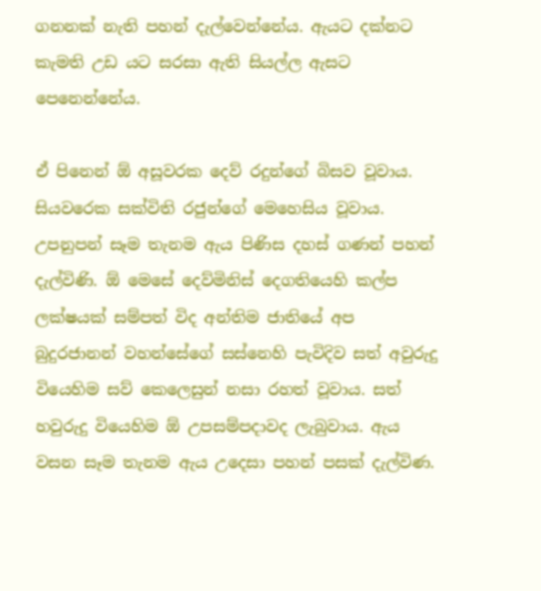ගනනක් නැති පහන් දැල්වෙන්නේය. ඇයට දක්නට කැමති උඩ යට සරසා ඇති සියල්ල ඇසට පෙනෙන්නේය.

ඒ පිනෙන් ඕ අසූවරක දෙව් රදුන්ගේ බිසව වූවාය. සියවරෙක සක්විති රජුන්ගේ මෙහෙසිය වූවාය. උපනුපන් සෑම තැනම ඇය පිණිස දහස් ගණන් පහන් දැල්විණි. ඕ මෙසේ දෙව්මිනිස් දෙගතියෙහි කල්ප ලක්ෂයක් සම්පත් විද අන්තිම ජාතියේ අප බුදුරජානන් වහන්සේගේ සස්නෙහි පැවිදිව සත් අවුරුදු වියෙහිම සව් කෙලෙසුන් නසා රහත් වූවාය. සත් හවුරුදු වියෙහිම ඕ උපසම්පදාවද ලැබුවාය. ඇය වසන සෑම තැනම ඇය උදෙසා පහන් පසක් දැල්විණ.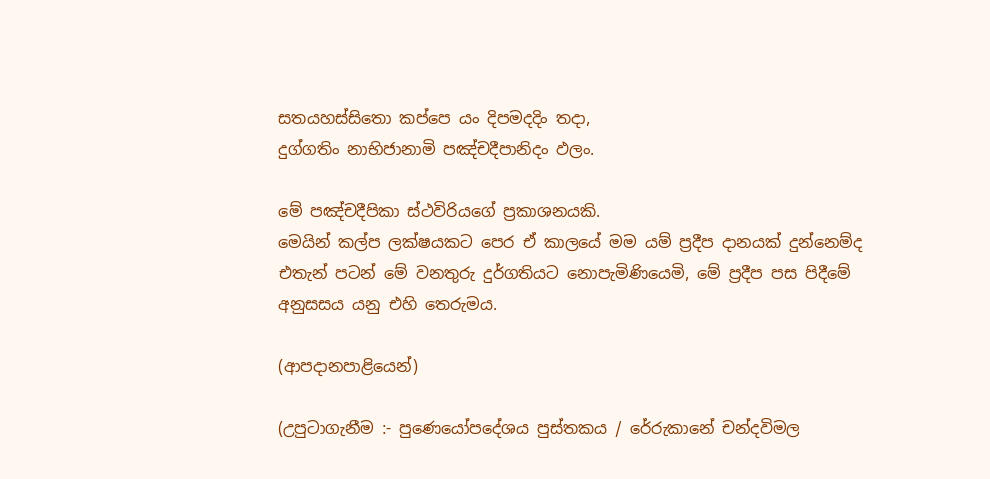සතයහස්සිතො කප්පෙ යං දිපමදදිං තදා,
දුග්ගතිං නාභිජානාමි පඤ්චදීපානිදං ඵලං.

මේ පඤ්චදීපිකා ස්ථවිරියගේ ප්‍රකාශනයකි.
මෙයින් කල්ප ලක්ෂයකට පෙර ඒ කාලයේ මම යම් ප්‍රදීප දානයක් දුන්නෙම්ද එතැන් පටන් මේ වනතුරු දුර්ගතියට නොපැමිණියෙමි, මේ ප්‍රදීප පස පිදීමේ අනුසසය යනු එහි තෙරුමය.

(ආපදානපාළියෙන්)

(උපුටාගැනීම :- පුණෙයෝපදේශය පුස්තකය / රේරුකානේ චන්දවිමල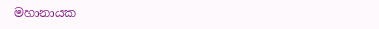මහානායක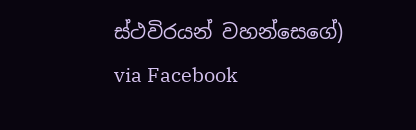ස්ථවිරයන් වහන්සෙගේ) via Facebook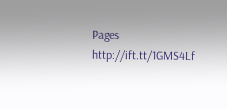Pages http://ift.tt/1GMS4Lf